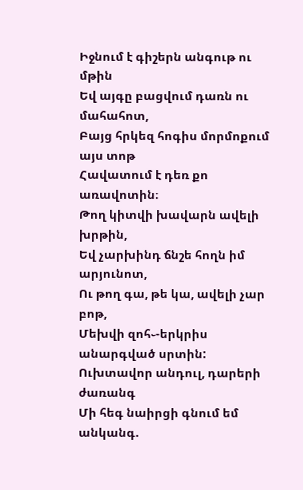Իջնում է գիշերն անգութ ու մթին
Եվ այգը բացվում դառն ու մահահոտ,
Բայց հրկեզ հոգիս մորմոքում այս տոթ
Հավատում է դեռ քո առավոտին։
Թող կիտվի խավարն ավելի խրթին,
Եվ չարխինդ ճնշե հողն իմ արյունոտ,
Ու թող գա, թե կա, ավելի չար բոթ,
Մեխվի զոհ֊-երկրիս անարգված սրտին:
Ուխտավոր անդուլ, դարերի ժառանգ
Մի հեգ նաիրցի գնում եմ անկանգ.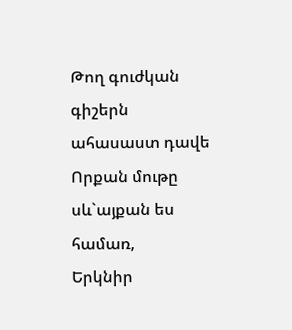Թող գուժկան գիշերն ահասաստ դավե
Որքան մութը սև`այքան ես համառ,
Երկնիր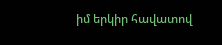իմ երկիր հավատով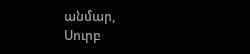անմար,
Սուրբ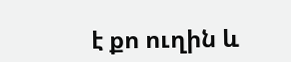է քո ուղին և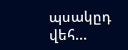պսակըդ վեհ...